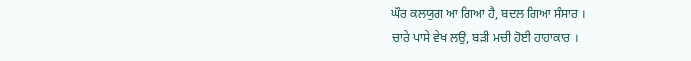ਘੌਰ ਕਲਯੁਗ ਆ ਗਿਆ ਹੈ, ਬਦਲ ਗਿਆ ਸੰਸਾਰ ।
ਚਾਰੇ ਪਾਸੇ ਵੇਖ ਲਉ, ਬੜੀ ਮਚੀ ਹੋਈ ਹਾਹਾਕਾਰ ।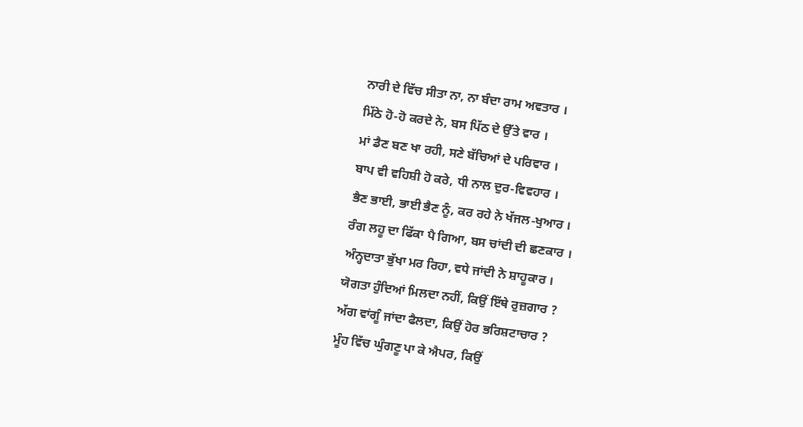ਨਾਰੀ ਦੇ ਵਿੱਚ ਸੀਤਾ ਨਾ, ਨਾ ਬੰਦਾ ਰਾਮ ਅਵਤਾਰ ।
ਮਿੱਠੇ ਹੋ-ਹੋ ਕਰਦੇ ਨੇ, ਬਸ ਪਿੱਠ ਦੇ ਉੱਤੇ ਵਾਰ ।
ਮਾਂ ਡੈਣ ਬਣ ਖਾ ਰਹੀ, ਸਣੇ ਬੱਚਿਆਂ ਦੇ ਪਰਿਵਾਰ ।
ਬਾਪ ਵੀ ਵਹਿਸ਼ੀ ਹੋ ਕਰੇ, ਧੀ ਨਾਲ ਦੁਰ-ਵਿਵਹਾਰ ।
ਭੈਣ ਭਾਈ, ਭਾਈ ਭੈਣ ਨੂੰ, ਕਰ ਰਹੇ ਨੇ ਖੱਜਲ-ਖੁਆਰ ।
ਰੰਗ ਲਹੂ ਦਾ ਫਿੱਕਾ ਪੈ ਗਿਆ, ਬਸ ਚਾਂਦੀ ਦੀ ਛਣਕਾਰ ।
ਅੰਨ੍ਹਦਾਤਾ ਭੁੱਖਾ ਮਰ ਰਿਹਾ, ਵਧੇ ਜਾਂਦੀ ਨੇ ਸ਼ਾਹੂਕਾਰ ।
ਯੋਗਤਾ ਹੁੰਦਿਆਂ ਮਿਲਦਾ ਨਹੀਂ, ਕਿਉਂ ਇੱਥੇ ਰੁਜ਼ਗਾਰ ?
ਅੱਗ ਵਾਂਗੂੰ ਜਾਂਦਾ ਫੈਲਦਾ, ਕਿਉਂ ਹੋਰ ਭਰਿਸ਼ਟਾਚਾਰ ?
ਮੂੰਹ ਵਿੱਚ ਘੁੰਗਣੂ ਪਾ ਕੇ ਐਪਰ, ਕਿਉਂ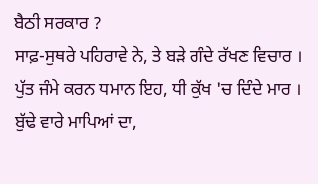ਬੈਠੀ ਸਰਕਾਰ ?
ਸਾਫ਼-ਸੁਥਰੇ ਪਹਿਰਾਵੇ ਨੇ, ਤੇ ਬੜੇ ਗੰਦੇ ਰੱਖਣ ਵਿਚਾਰ ।
ਪੁੱਤ ਜੰਮੇ ਕਰਨ ਧਮਾਨ ਇਹ, ਧੀ ਕੁੱਖ 'ਚ ਦਿੰਦੇ ਮਾਰ ।
ਬੁੱਢੇ ਵਾਰੇ ਮਾਪਿਆਂ ਦਾ,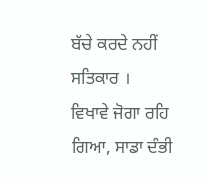ਬੱਚੇ ਕਰਦੇ ਨਹੀਂ ਸਤਿਕਾਰ ।
ਵਿਖਾਵੇ ਜੋਗਾ ਰਹਿ ਗਿਆ, ਸਾਡਾ ਦੰਭੀ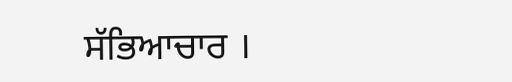ਸੱਭਿਆਚਾਰ ।